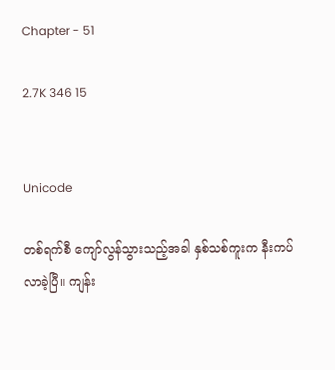Chapter - 51

2.7K 346 15


Unicode

တစ်ရက်စီ ကျော်လွန်သွားသည့်အခါ နှစ်သစ်ကူးက နီးကပ်လာခဲ့ပြီ။ ကျန်း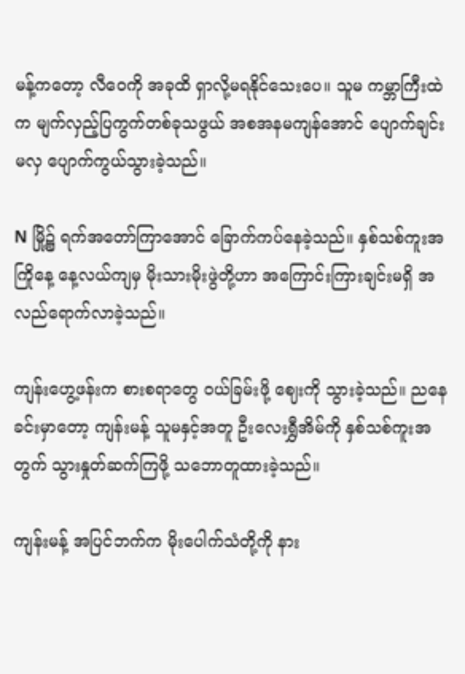မန့်ကတော့ လီဝေကို အခုထိ ရှာလို့မရနိုင်သေးပေ။ သူမ ကမ္ဘာကြီးထဲက မျက်လှည့်ပြကွက်တစ်ခုသဖွယ် အစအနမကျန်အောင် ပျောက်ချင်းမလှ ပျောက်ကွယ်သွားခဲ့သည်။

N မြို့၌ ရက်အတော်ကြာအောင် ခြောက်ကပ်နေခဲ့သည်။ နှစ်သစ်ကူးအကြိုနေ့ နေ့လယ်ကျမှ မိုးသားမိုးဖွဲတို့ဟာ အကြောင်းကြားချင်းမရှိ အလည်ရောက်လာခဲ့သည်။

ကျန်းဟွေ့ဖန်းက စားစရာတွေ ဝယ်ခြမ်းဖို့ ဈေးကို သွားခဲ့သည်။ ညနေခင်းမှာတော့ ကျန်းမန့် သူမနှင့်အတူ ဦးလေးရွှီအိမ်ကို နှစ်သစ်ကူးအတွက် သွားနှုတ်ဆက်ကြဖို့ သဘောတူထားခဲ့သည်။

ကျန်းမန့် အပြင်ဘက်က မိုးပေါက်သံတို့ကို နား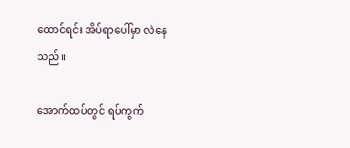ထောင်ရင်း အိပ်ရာပေါ်မှာ လဲနေသည်။

အောက်ထပ်တွင် ရပ်ကွက်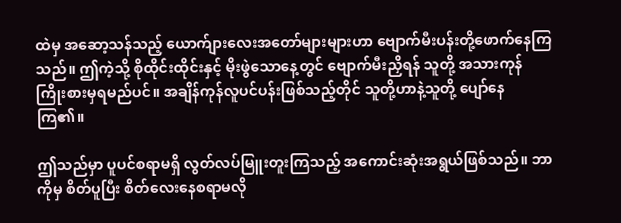ထဲမှ အဆော့သန်သည့် ယောက်ျားလေးအတော်များများဟာ ဗျောက်မီးပန်းတို့ဖောက်နေကြသည်။ ဤကဲ့သို့ စိုထိုင်းထိုင်းနှင့် မိုးဖွဲသောနေ့တွင် ဗျောက်မီးညှိရန် သူတို့ အသားကုန် ကြိုးစားမှရမည်ပင်။ အချိန်ကုန်လူပင်ပန်းဖြစ်သည့်တိုင် သူတို့ဟာနဲ့သူတို့ ပျော်နေကြ၏။

ဤသည်မှာ ပူပင်စရာမရှိ လွတ်လပ်မြူးတူးကြသည့် အကောင်းဆုံးအရွယ်ဖြစ်သည်။ ဘာကိုမှ စိတ်ပူပြီး စိတ်လေးနေစရာမလို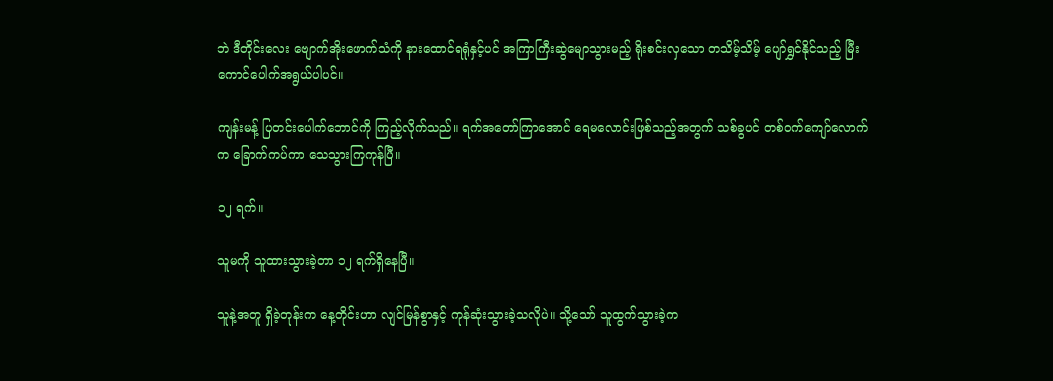ဘဲ ဒီတိုင်းလေး ဗျောက်အိုးဖောက်သံကို နားထောင်ရရုံနှင့်ပင် အကြာကြီးဆွဲမျောသွားမည့် ရိုးစင်းလှသော တသိမ့်သိမ့် ပျော်ရွှင်နိုင်သည့် မြီးကောင်ပေါက်အရွယ်ပါပင်။

ကျန်းမန့် ပြတင်းပေါက်ဘောင်ကို ကြည့်လိုက်သည်။ ရက်အတော်ကြာအောင် ရေမလောင်းဖြစ်သည့်အတွက် သစ်ခွပင် တစ်ဝက်ကျော်လောက်က ခြောက်ကပ်ကာ သေသွားကြကုန်ပြီ။

၁၂ ရက်။

သူမကို သူထားသွားခဲ့တာ ၁၂ ရက်ရှိနေပြီ။

သူနဲ့အတူ ရှိခဲ့တုန်းက နေ့တိုင်းဟာ လျင်မြန်စွာနှင့် ကုန်ဆုံးသွားခဲ့သလိုပဲ။ သို့သော် သူထွက်သွားခဲ့က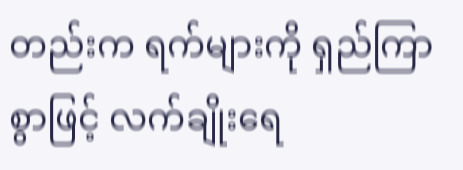တည်းက ရက်များကို ရှည်ကြာစွာဖြင့် လက်ချိုးရေ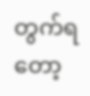တွက်ရတော့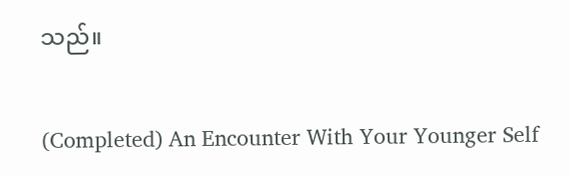သည်။

(Completed) An Encounter With Your Younger Self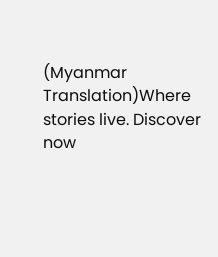(Myanmar Translation)Where stories live. Discover now